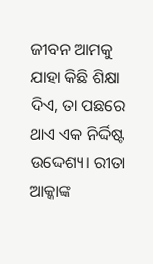ଜୀବନ ଆମକୁ ଯାହା କିଛି ଶିକ୍ଷା ଦିଏ, ତା ପଛରେ ଥାଏ ଏକ ନିର୍ଦ୍ଦିଷ୍ଟ ଉଦ୍ଦେଶ୍ୟ। ରୀତା ଆକ୍କାଙ୍କ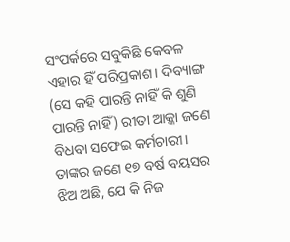ସଂପର୍କରେ ସବୁକିଛି କେବଳ ଏହାର ହିଁ ପରିପ୍ରକାଶ। ଦିବ୍ୟାଙ୍ଗ (ସେ କହି ପାରନ୍ତି ନାହିଁ କି ଶୁଣି ପାରନ୍ତି ନାହିଁ) ରୀତା ଆକ୍କା ଜଣେ ବିଧବା ସଫେଇ କର୍ମଚାରୀ। ତାଙ୍କର ଜଣେ ୧୭ ବର୍ଷ ବୟସର ଝିଅ ଅଛି, ଯେ କି ନିଜ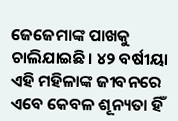ଜେଜେମାଙ୍କ ପାଖକୁ ଚାଲିଯାଇଛି। ୪୨ ବର୍ଷୀୟା ଏହି ମହିଳାଙ୍କ ଜୀବନରେ ଏବେ କେବଳ ଶୂନ୍ୟତା ହିଁ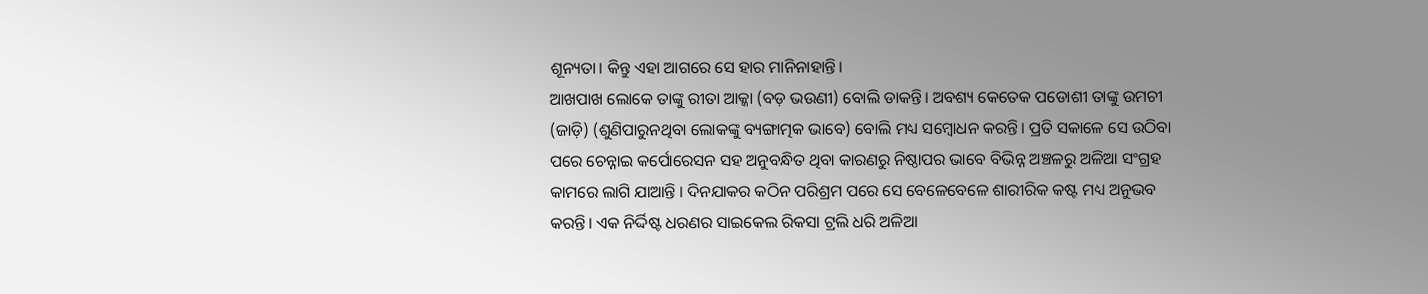ଶୂନ୍ୟତା। କିନ୍ତୁ ଏହା ଆଗରେ ସେ ହାର ମାନିନାହାନ୍ତି।
ଆଖପାଖ ଲୋକେ ତାଙ୍କୁ ରୀତା ଆକ୍କା (ବଡ଼ ଭଉଣୀ) ବୋଲି ଡାକନ୍ତି। ଅବଶ୍ୟ କେତେକ ପଡୋଶୀ ତାଙ୍କୁ ଉମଚୀ (ଜାଡ଼ି) (ଶୁଣିପାରୁନଥିବା ଲୋକଙ୍କୁ ବ୍ୟଙ୍ଗାତ୍ମକ ଭାବେ) ବୋଲି ମଧ୍ୟ ସମ୍ବୋଧନ କରନ୍ତି। ପ୍ରତି ସକାଳେ ସେ ଉଠିବା ପରେ ଚେନ୍ନାଇ କର୍ପୋରେସନ ସହ ଅନୁବନ୍ଧିତ ଥିବା କାରଣରୁ ନିଷ୍ଠାପର ଭାବେ ବିଭିନ୍ନ ଅଞ୍ଚଳରୁ ଅଳିଆ ସଂଗ୍ରହ କାମରେ ଲାଗି ଯାଆନ୍ତି । ଦିନଯାକର କଠିନ ପରିଶ୍ରମ ପରେ ସେ ବେଳେବେଳେ ଶାରୀରିକ କଷ୍ଟ ମଧ୍ୟ ଅନୁଭବ କରନ୍ତି। ଏକ ନିର୍ଦ୍ଦିଷ୍ଟ ଧରଣର ସାଇକେଲ ରିକସା ଟ୍ରଲି ଧରି ଅଳିଆ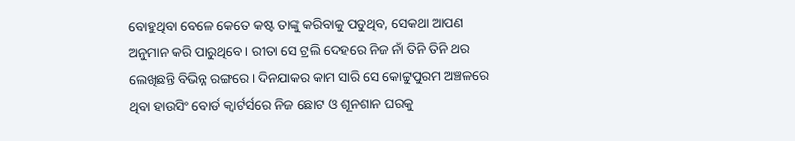ବୋହୁଥିବା ବେଳେ କେତେ କଷ୍ଟ ତାଙ୍କୁ କରିବାକୁ ପଡୁଥିବ, ସେକଥା ଆପଣ ଅନୁମାନ କରି ପାରୁଥିବେ। ରୀତା ସେ ଟ୍ରଲି ଦେହରେ ନିଜ ନାଁ ତିନି ତିନି ଥର ଲେଖିଛନ୍ତି ବିଭିନ୍ନ ରଙ୍ଗରେ। ଦିନଯାକର କାମ ସାରି ସେ କୋଟ୍ଟୁପୁରମ ଅଞ୍ଚଳରେ ଥିବା ହାଉସିଂ ବୋର୍ଡ କ୍ୱାର୍ଟର୍ସରେ ନିଜ ଛୋଟ ଓ ଶୂନଶାନ ଘରକୁ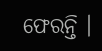ଫେରନ୍ତି ।